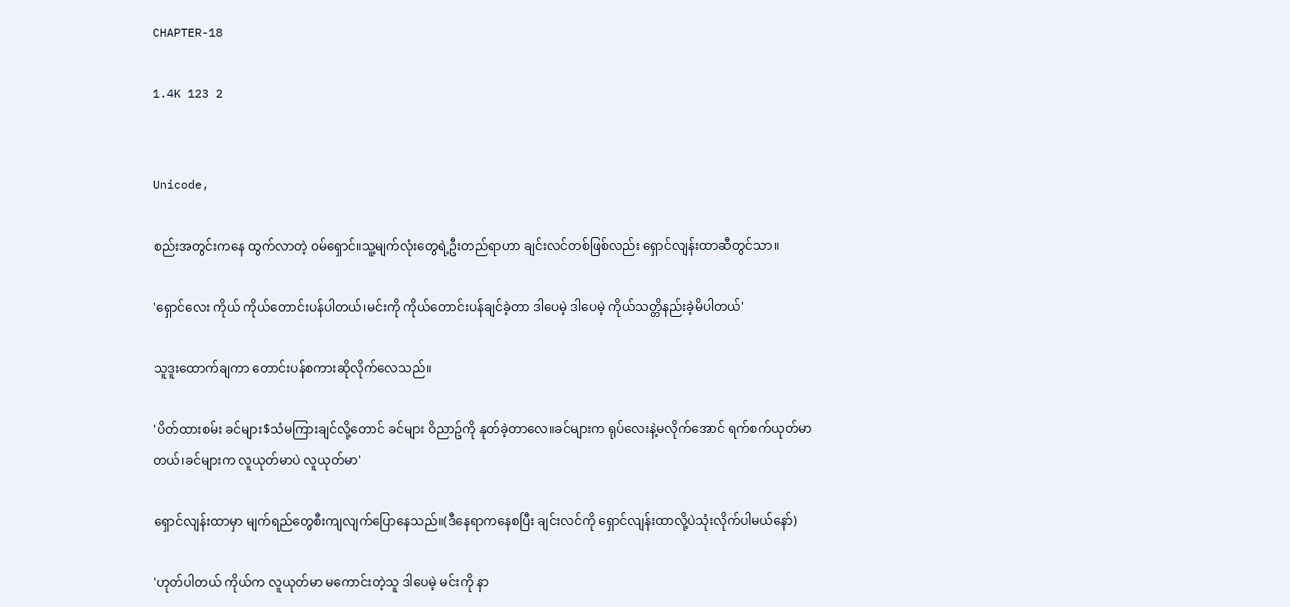CHAPTER-18

1.4K 123 2


Unicode,

စည်းအတွင်းကနေ ထွက်လာတဲ့ ဝမ်ရှောင်။သူ့မျက်လုံးတွေရဲ့ဦးတည်ရာဟာ ချင်းလင်တစ်ဖြစ်လည်း ရှောင်လျန်းထာဆီတွင်သာ။

'ရှောင်လေး ကိုယ် ကိုယ်တောင်းပန်ပါတယ်၊မင်းကို ကိုယ်တောင်းပန်ချင်ခဲ့တာ ဒါပေမဲ့ ဒါပေမဲ့ ကိုယ်သတ္တိနည်းခဲ့မိပါတယ်'

သူဒူးထောက်ချကာ တောင်းပန်စကားဆိုလိုက်လေသည်။

'ပိတ်ထားစမ်း ခင်များ$သံမကြားချင်လို့တောင် ခင်များ ဝိညာဥ်ကို နုတ်ခဲ့တာလေ။ခင်များက ရုပ်လေးနဲ့မလိုက်အောင် ရက်စက်ယုတ်မာတယ်၊ခင်များက လူယုတ်မာပဲ လူယုတ်မာ'

ရှောင်လျန်းထာမှာ မျက်ရည်တွေစီးကျလျက်ပြောနေသည်။(ဒီနေရာကနေစပြီး ချင်းလင်ကို ရှောင်လျန်းထာလို့ပဲသုံးလိုက်ပါမယ်နော်)

'ဟုတ်ပါတယ် ကိုယ်က လူယုတ်မာ မကောင်းတဲ့သူ ဒါပေမဲ့ မင်းကို နာ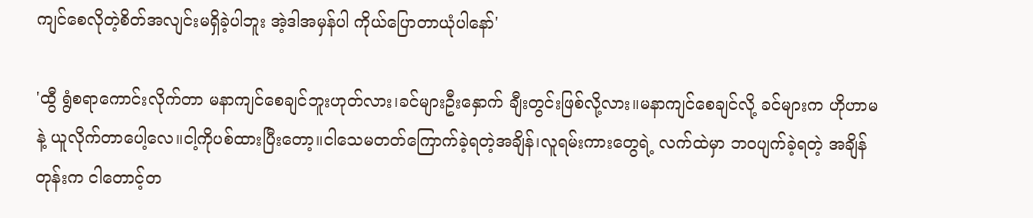ကျင်စေလိုတဲ့စိတ်အလျင်းမရှိခဲ့ပါဘူး အဲ့ဒါအမှန်ပါ ကိုယ်ပြောတာယုံပါနော်'

'ထွီ ရွံစရာကောင်းလိုက်တာ မနာကျင်စေချင်ဘူးဟုတ်လား၊ခင်များဦးနှောက် ချီးတွင်းဖြစ်လို့လား။မနာကျင်စေချင်လို့ ခင်များက ဟိုဟာမနဲ့ ယူလိုက်တာပေါ့လေ။ငါ့ကိုပစ်ထားပြီးတော့။ငါသေမတတ်ကြောက်ခဲ့ရတဲ့အချိန်၊လူရမ်းကားတွေရဲ့ လက်ထဲမှာ ဘဝပျက်ခဲ့ရတဲ့ အချိန်တုန်းက ငါတောင့်တ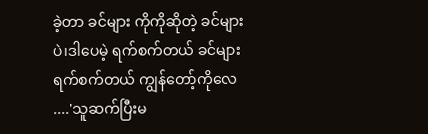ခဲ့တာ ခင်များ ကိုကိုဆိုတဲ့ ခင်များပဲ၊ဒါပေမဲ့ ရက်စက်တယ် ခင်များရက်စက်တယ် ကျွန်တော့်ကိုလေ ....'သူဆက်ပြီးမ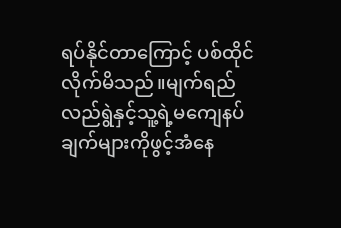ရပ်နိုင်တာကြောင့် ပစ်ထိုင်လိုက်မိသည်။မျက်ရည်လည်ရွဲနှင့်သူ့ရဲ့မကျေနပ်ချက်များကိုဖွင့်အံနေ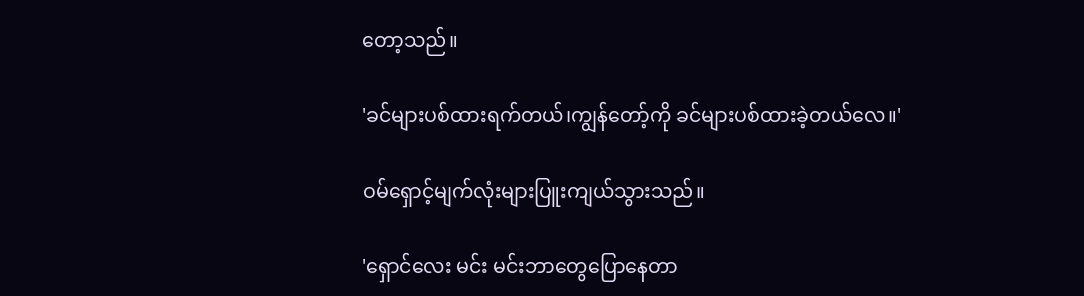တော့သည်။

'ခင်များပစ်ထားရက်တယ်၊ကျွန်တော့်ကို ခင်များပစ်ထားခဲ့တယ်လေ။'

ဝမ်ရှောင့်မျက်လုံးများပြူးကျယ်သွားသည်။

'ရှောင်လေး မင်း မင်းဘာတွေပြောနေတာ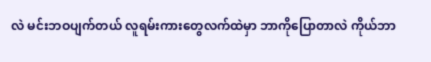လဲ မင်းဘဝပျက်တယ် လူရမ်းကားတွေလက်ထဲမှာ ဘာကိုပြောတာလဲ ကိုယ်ဘာ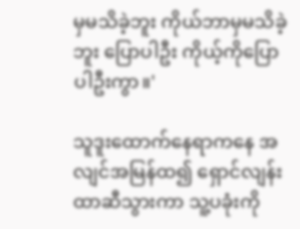မှမသိခဲ့ဘူး ကိုယ်ဘာမှမသိခဲ့ဘူး ပြောပါဦး ကိုယ့်ကိုပြောပါဦးကွာ။'

သူဒူးထောက်နေရာကနေ အလျင်အမြန်ထ၍ ရှောင်လျန်းထာဆီသွားကာ သူ့ပခုံးကို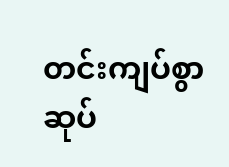တင်းကျပ်စွာဆုပ်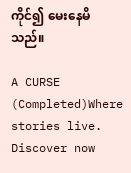ကိုင်၍ မေးနေမိသည်။

A CURSE (Completed)Where stories live. Discover now